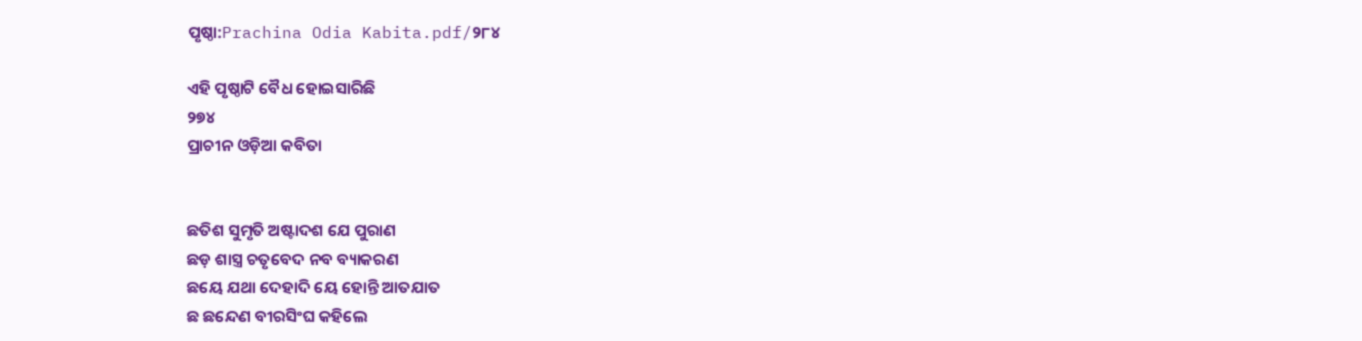ପୃଷ୍ଠା:Prachina Odia Kabita.pdf/୨୮୪

ଏହି ପୃଷ୍ଠାଟି ବୈଧ ହୋଇସାରିଛି
୨୭୪
ପ୍ରାଚୀନ ଓଡ଼ିଆ କବିତା


ଛତିଶ ସୁମୃତି ଅଷ୍ଟାଦଶ ଯେ ପୁରାଣ
ଛଡ଼ ଶାସ୍ତ୍ର ଚତୃବେଦ ନବ ବ୍ୟାକରଣ
ଛୟେ ଯଥା ଦେହାଦି ୟେ ହୋନ୍ତି ଆତଯାତ
ଛ ଛନ୍ଦେଣ ବୀରସିଂଘ କହିଲେ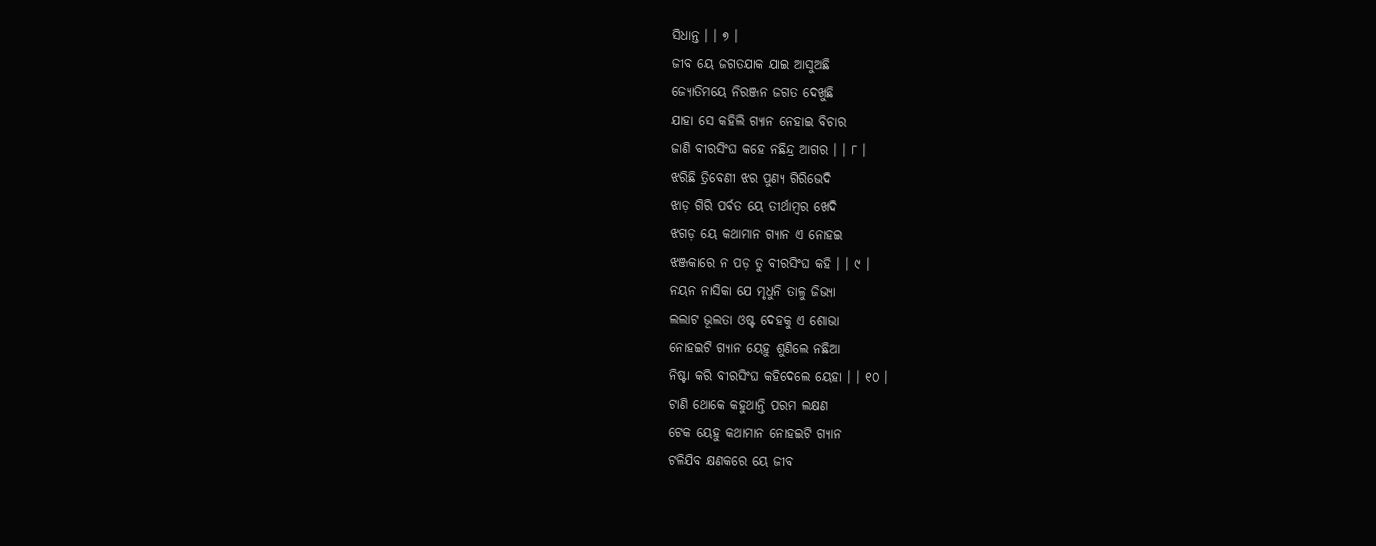ସିଧାନ୍ତ । । ୭ ।
ଜୀବ ୟେ ଜଗତଯାକ ଯାଇ ଆସୁଅଛି
ଜ୍ୟୋତିମୟେ ନିରଞ୍ଜନ ଜଗତ ଦେଖୁଛି
ଯାହା ସେ କହିଲି ଗ୍ୟାନ ନେହାଇ ବିଚାର
ଜାଣି ବୀରସିଂଘ କହେ ନଛିନ୍ଦ୍ର ଆଗର । । ୮ ।
ଝରିଛି ତ୍ରିବେଣୀ ଝର ପୁଣ୍ୟ ଗିରିଭେଦି
ଝାଡ଼ ଗିରି ପର୍ବତ ୟେ ତୀର୍ଥାମ୍ବର ଖେଦି
ଝଗଡ଼ ୟେ କଥାମାନ ଗ୍ୟାନ ଏ ନୋହଇ
ଝଞ୍ଜକାରେ ନ ପଡ଼ ତୁ ବୀରସିଂଘ କହି । । ୯ ।
ନୟନ ନାସିକା ଯେ ମୃଧୁନି ତାଳୁ ଜିଭ୍ୟା
ଲଲାଟ ଭୂଲତା ଓଷ୍ଟ ଦେହକୁ ଏ ଶୋଭା
ନୋହଇଟି ଗ୍ୟାନ ୟେହୁ ଶୁଣିଲେ ନଛିଆ
ନିଷ୍ଟା କରି ବୀରସିଂଘ କହିଦେଲେ ୟେହା । । ୧୦ ।
ଟାଣି ଥୋକେ କହୁଥାନ୍ତି ପରମ ଲକ୍ଷଣ
ଟେକ ୟେହୁ କଥାମାନ ନୋହଇଟି ଗ୍ୟାନ
ଟଳିଯିବ କ୍ଷଣକରେ ୟେ ଜୀବ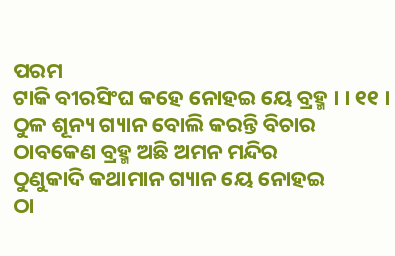ପରମ
ଟାକି ବୀରସିଂଘ କହେ ନୋହଇ ୟେ ବ୍ରହ୍ମ । । ୧୧ ।
ଠୁଳ ଶୂନ୍ୟ ଗ୍ୟାନ ବୋଲି କରନ୍ତି ବିଚାର
ଠାବକେଣ ବ୍ରହ୍ମ ଅଛି ଅମନ ମନ୍ଦିର
ଠୁଣୁକାଦି କଥାମାନ ଗ୍ୟାନ ୟେ ନୋହଇ
ଠା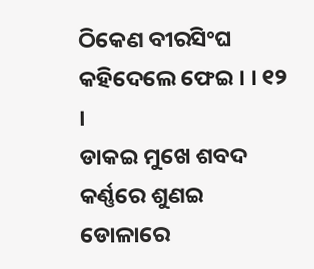ଠିକେଣ ବୀରସିଂଘ କହିଦେଲେ ଫେଇ । । ୧୨ ।
ଡାକଇ ମୁଖେ ଶବଦ କର୍ଣ୍ଣରେ ଶୁଣଇ
ଡୋଳାରେ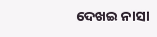ଦେଖଇ ନାସା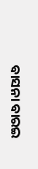ବାସନା ବାରଇ